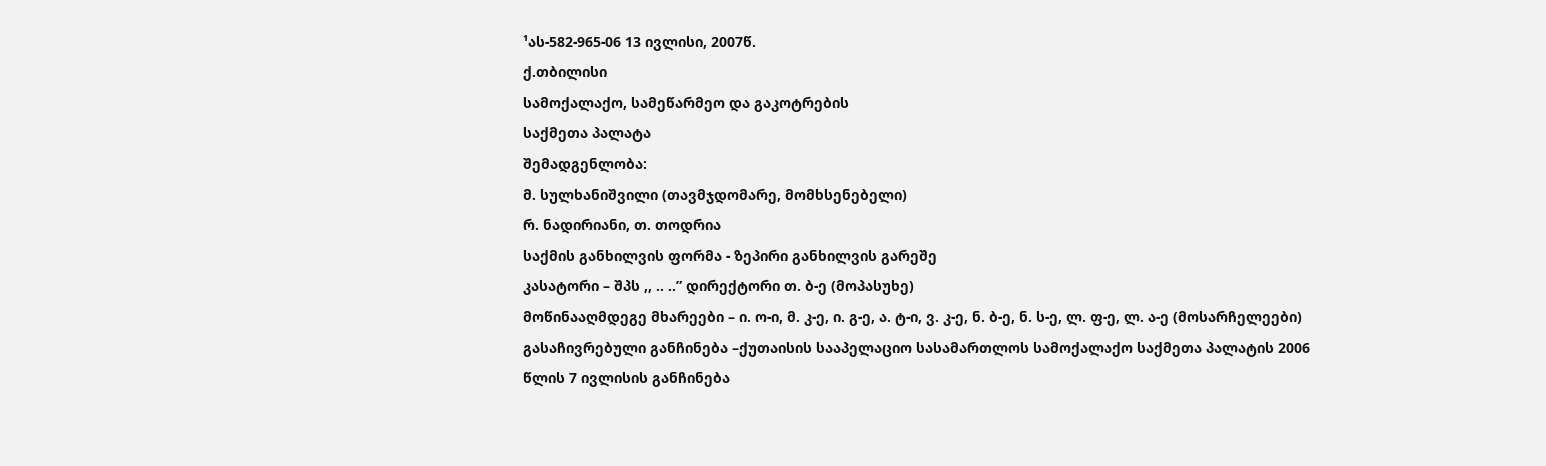¹ას-582-965-06 13 ივლისი, 2007წ.
ქ.თბილისი
სამოქალაქო, სამეწარმეო და გაკოტრების
საქმეთა პალატა
შემადგენლობა:
მ. სულხანიშვილი (თავმჯდომარე, მომხსენებელი)
რ. ნადირიანი, თ. თოდრია
საქმის განხილვის ფორმა - ზეპირი განხილვის გარეშე
კასატორი – შპს ,, .. ..” დირექტორი თ. ბ-ე (მოპასუხე)
მოწინააღმდეგე მხარეები – ი. ო-ი, მ. კ-ე, ი. გ-ე, ა. ტ-ი, ვ. კ-ე, ნ. ბ-ე, ნ. ს-ე, ლ. ფ-ე, ლ. ა-ე (მოსარჩელეები)
გასაჩივრებული განჩინება –ქუთაისის სააპელაციო სასამართლოს სამოქალაქო საქმეთა პალატის 2006 წლის 7 ივლისის განჩინება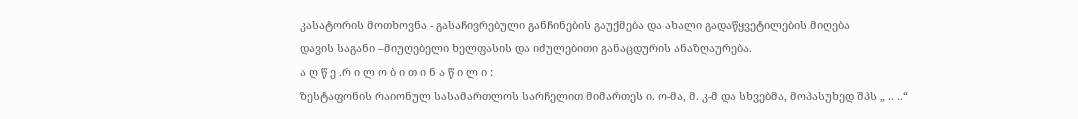კასატორის მოთხოვნა - გასაჩივრებული განჩინების გაუქმება და ახალი გადაწყვეტილების მიღება
დავის საგანი –მიუღებელი ხელფასის და იძულებითი განაცდურის ანაზღაურება.
ა ღ წ ე .რ ი ლ ო ბ ი თ ი ნ ა წ ი ლ ი :
ზესტაფონის რაიონულ სასამართლოს სარჩელით მიმართეს ი. ო-მა, მ. კ-მ და სხვებმა, მოპასუხედ შპს „ .. ..“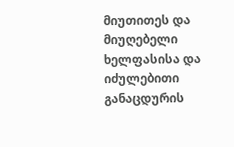მიუთითეს და მიუღებელი ხელფასისა და იძულებითი განაცდურის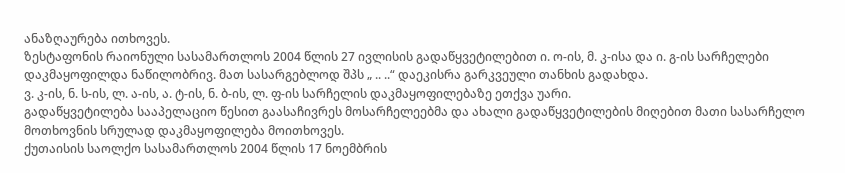ანაზღაურება ითხოვეს.
ზესტაფონის რაიონული სასამართლოს 2004 წლის 27 ივლისის გადაწყვეტილებით ი. ო-ის, მ. კ-ისა და ი. გ-ის სარჩელები დაკმაყოფილდა ნაწილობრივ. მათ სასარგებლოდ შპს „ .. ..“ დაეკისრა გარკვეული თანხის გადახდა.
ვ. კ-ის, ნ. ს-ის, ლ. ა-ის, ა. ტ-ის, ნ. ბ-ის, ლ. ფ-ის სარჩელის დაკმაყოფილებაზე ეთქვა უარი.
გადაწყვეტილება სააპელაციო წესით გაასაჩივრეს მოსარჩელეებმა და ახალი გადაწყვეტილების მიღებით მათი სასარჩელო მოთხოვნის სრულად დაკმაყოფილება მოითხოვეს.
ქუთაისის საოლქო სასამართლოს 2004 წლის 17 ნოემბრის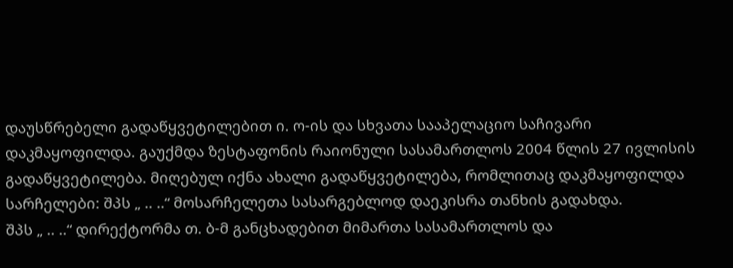დაუსწრებელი გადაწყვეტილებით ი. ო-ის და სხვათა სააპელაციო საჩივარი დაკმაყოფილდა. გაუქმდა ზესტაფონის რაიონული სასამართლოს 2004 წლის 27 ივლისის გადაწყვეტილება. მიღებულ იქნა ახალი გადაწყვეტილება, რომლითაც დაკმაყოფილდა სარჩელები: შპს „ .. ..“ მოსარჩელეთა სასარგებლოდ დაეკისრა თანხის გადახდა.
შპს „ .. ..“ დირექტორმა თ. ბ-მ განცხადებით მიმართა სასამართლოს და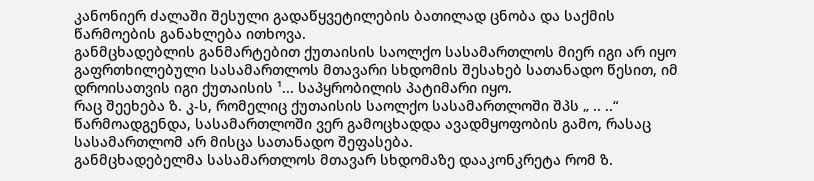კანონიერ ძალაში შესული გადაწყვეტილების ბათილად ცნობა და საქმის წარმოების განახლება ითხოვა.
განმცხადებლის განმარტებით ქუთაისის საოლქო სასამართლოს მიერ იგი არ იყო გაფრთხილებული სასამართლოს მთავარი სხდომის შესახებ სათანადო წესით, იმ დროისათვის იგი ქუთაისის ¹... საპყრობილის პატიმარი იყო.
რაც შეეხება ზ. კ-ს, რომელიც ქუთაისის საოლქო სასამართლოში შპს „ .. ..“ წარმოადგენდა, სასამართლოში ვერ გამოცხადდა ავადმყოფობის გამო, რასაც სასამართლომ არ მისცა სათანადო შეფასება.
განმცხადებელმა სასამართლოს მთავარ სხდომაზე დააკონკრეტა რომ ზ.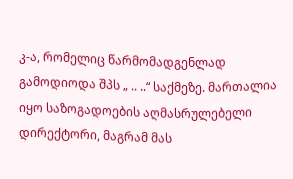კ-ა, რომელიც წარმომადგენლად გამოდიოდა შპს „ .. ..“ საქმეზე. მართალია იყო საზოგადოების აღმასრულებელი დირექტორი, მაგრამ მას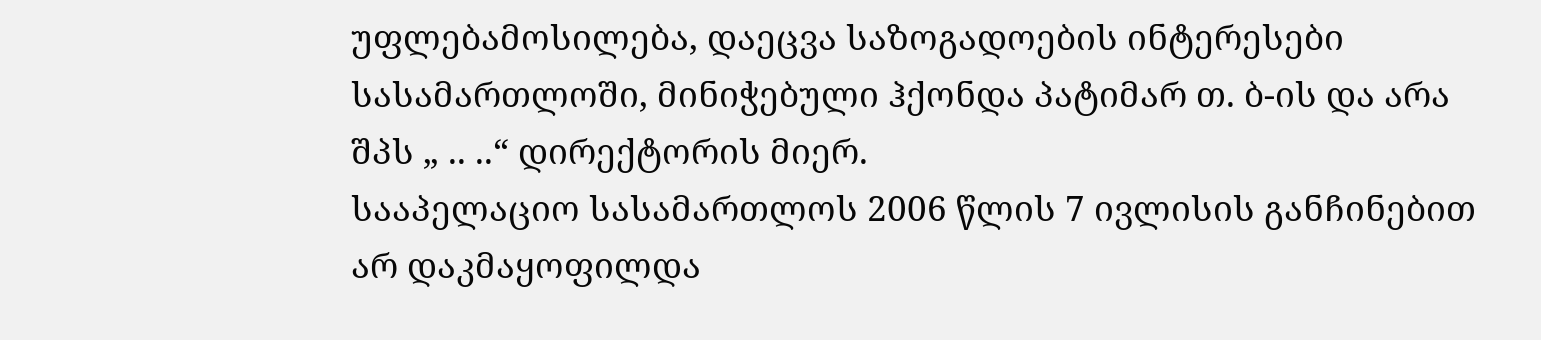უფლებამოსილება, დაეცვა საზოგადოების ინტერესები სასამართლოში, მინიჭებული ჰქონდა პატიმარ თ. ბ-ის და არა შპს „ .. ..“ დირექტორის მიერ.
სააპელაციო სასამართლოს 2006 წლის 7 ივლისის განჩინებით არ დაკმაყოფილდა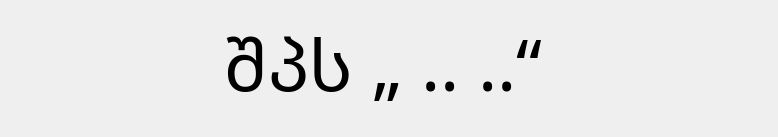შპს „ .. ..“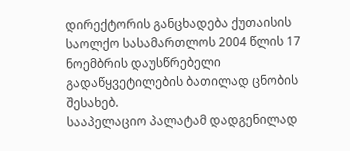დირექტორის განცხადება ქუთაისის საოლქო სასამართლოს 2004 წლის 17 ნოემბრის დაუსწრებელი გადაწყვეტილების ბათილად ცნობის შესახებ.
სააპელაციო პალატამ დადგენილად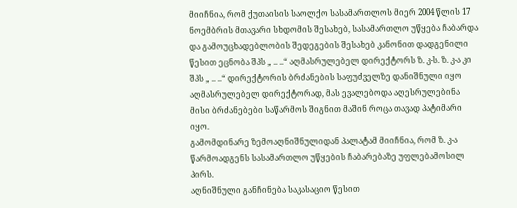მიიჩნია, რომ ქუთაისის საოლქო სასამართლოს მიერ 2004 წლის 17 ნოემბრის მთავარი სხდომის შესახებ, სასამართლო უწყება ჩაბარდა და გამოუცხადებლობის შედეგების შესახებ კანონით დადგენილი წესით ეცნობა შპს „ .. ..“ აღმასრულებელ დირექტორს ზ. კ-ს. ზ. კ-ა კი შპს „ .. ..“ დირექტორის ბრძანების საფუძველზე დანიშნული იყო აღმასრულებელ დირექტორად, მას ევალებოდა აღესრულებინა მისი ბრძანებები საწარმოს შიგნით მაშინ როცა თავად პატიმარი იყო.
გამომდინარე ზემოაღნიშნულიდან პალატამ მიიჩნია, რომ ზ. კ-ა წარმოადგენს სასამართლო უწყების ჩაბარებაზე უფლებამოსილ პირს.
აღნიშნული განჩინება საკასაციო წესით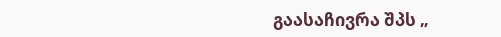გაასაჩივრა შპს „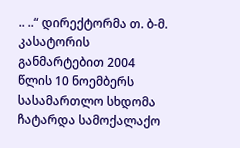.. ..“ დირექტორმა თ. ბ-მ.
კასატორის განმარტებით 2004 წლის 10 ნოემბერს სასამართლო სხდომა ჩატარდა სამოქალაქო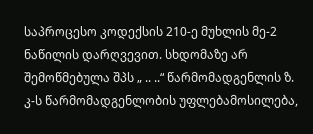საპროცესო კოდექსის 210-ე მუხლის მე-2 ნაწილის დარღვევით. სხდომაზე არ შემოწმებულა შპს „ .. ..“ წარმომადგენლის ზ. კ-ს წარმომადგენლობის უფლებამოსილება,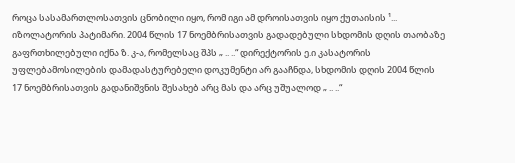როცა სასამართლოსათვის ცნობილი იყო, რომ იგი ამ დროისათვის იყო ქუთაისის ¹... იზოლატორის პატიმარი. 2004 წლის 17 ნოემბრისათვის გადადებული სხდომის დღის თაობაზე გაფრთხილებული იქნა ზ. კ-ა, რომელსაც შპს „ .. ..“ დირექტორის ე.ი კასატორის უფლებამოსილების დამადასტურებელი დოკუმენტი არ გააჩნდა, სხდომის დღის 2004 წლის 17 ნოემბრისათვის გადანიშვნის შესახებ არც მას და არც უშუალოდ „ .. ..“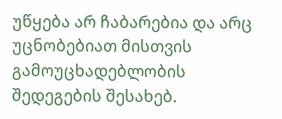უწყება არ ჩაბარებია და არც უცნობებიათ მისთვის გამოუცხადებლობის შედეგების შესახებ.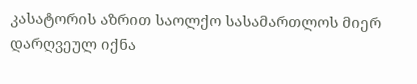კასატორის აზრით საოლქო სასამართლოს მიერ დარღვეულ იქნა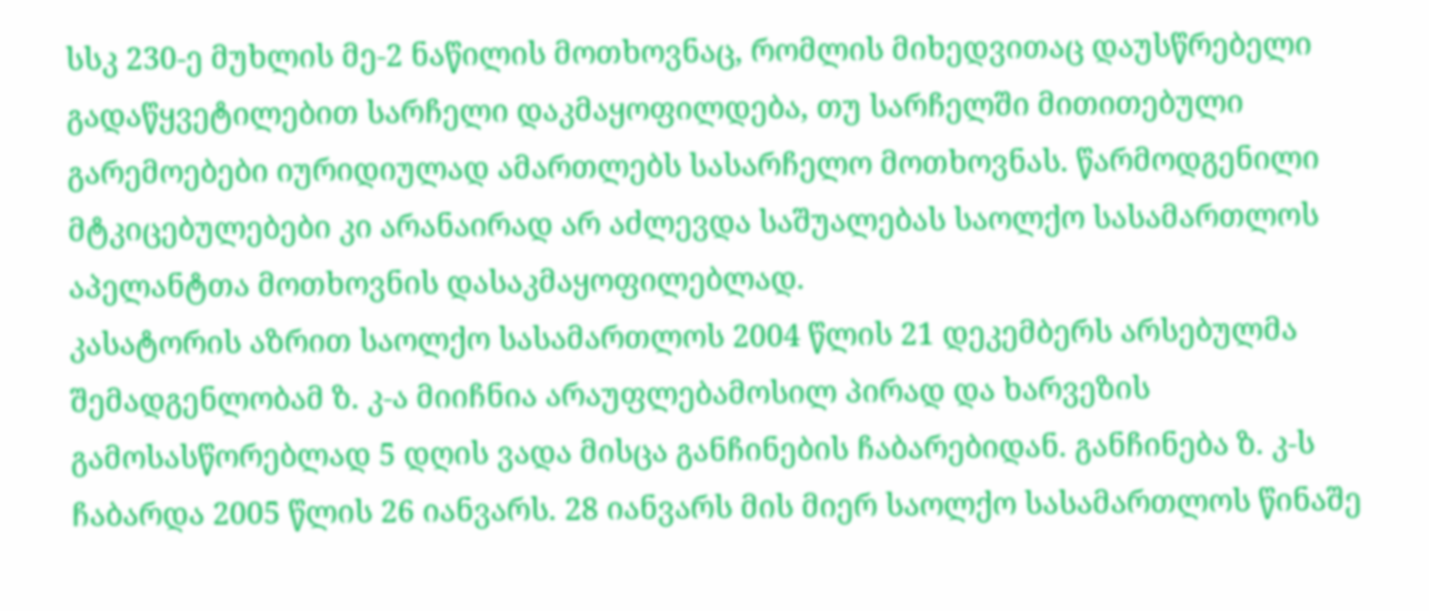სსკ 230-ე მუხლის მე-2 ნაწილის მოთხოვნაც, რომლის მიხედვითაც დაუსწრებელი გადაწყვეტილებით სარჩელი დაკმაყოფილდება, თუ სარჩელში მითითებული გარემოებები იურიდიულად ამართლებს სასარჩელო მოთხოვნას. წარმოდგენილი მტკიცებულებები კი არანაირად არ აძლევდა საშუალებას საოლქო სასამართლოს აპელანტთა მოთხოვნის დასაკმაყოფილებლად.
კასატორის აზრით საოლქო სასამართლოს 2004 წლის 21 დეკემბერს არსებულმა შემადგენლობამ ზ. კ-ა მიიჩნია არაუფლებამოსილ პირად და ხარვეზის გამოსასწორებლად 5 დღის ვადა მისცა განჩინების ჩაბარებიდან. განჩინება ზ. კ-ს ჩაბარდა 2005 წლის 26 იანვარს. 28 იანვარს მის მიერ საოლქო სასამართლოს წინაშე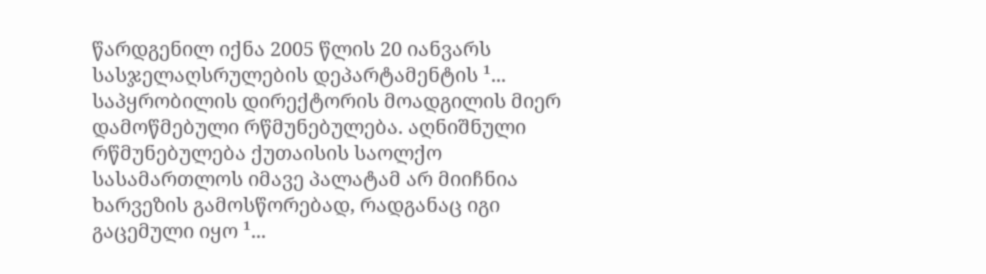წარდგენილ იქნა 2005 წლის 20 იანვარს სასჯელაღსრულების დეპარტამენტის ¹... საპყრობილის დირექტორის მოადგილის მიერ დამოწმებული რწმუნებულება. აღნიშნული რწმუნებულება ქუთაისის საოლქო სასამართლოს იმავე პალატამ არ მიიჩნია ხარვეზის გამოსწორებად, რადგანაც იგი გაცემული იყო ¹...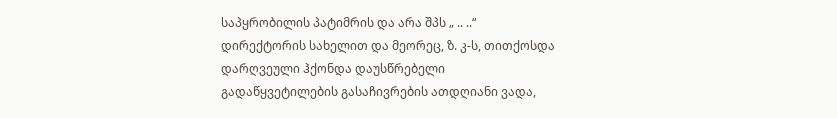საპყრობილის პატიმრის და არა შპს „ .. ..“ დირექტორის სახელით და მეორეც, ზ. კ-ს, თითქოსდა დარღვეული ჰქონდა დაუსწრებელი გადაწყვეტილების გასაჩივრების ათდღიანი ვადა,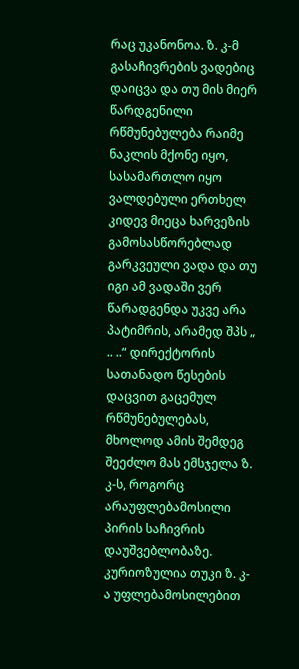რაც უკანონოა. ზ. კ-მ გასაჩივრების ვადებიც დაიცვა და თუ მის მიერ წარდგენილი რწმუნებულება რაიმე ნაკლის მქონე იყო, სასამართლო იყო ვალდებული ერთხელ კიდევ მიეცა ხარვეზის გამოსასწორებლად გარკვეული ვადა და თუ იგი ამ ვადაში ვერ წარადგენდა უკვე არა პატიმრის, არამედ შპს „ .. ..“ დირექტორის სათანადო წესების დაცვით გაცემულ რწმუნებულებას, მხოლოდ ამის შემდეგ შეეძლო მას ემსჯელა ზ. კ-ს, როგორც არაუფლებამოსილი პირის საჩივრის დაუშვებლობაზე.
კურიოზულია თუკი ზ. კ-ა უფლებამოსილებით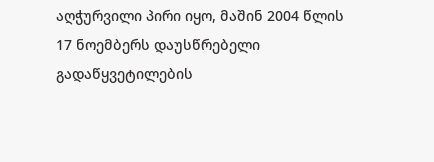აღჭურვილი პირი იყო, მაშინ 2004 წლის 17 ნოემბერს დაუსწრებელი გადაწყვეტილების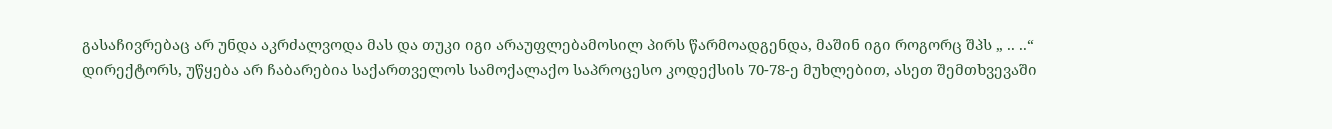გასაჩივრებაც არ უნდა აკრძალვოდა მას და თუკი იგი არაუფლებამოსილ პირს წარმოადგენდა, მაშინ იგი როგორც შპს „ .. ..“ დირექტორს, უწყება არ ჩაბარებია საქართველოს სამოქალაქო საპროცესო კოდექსის 70-78-ე მუხლებით, ასეთ შემთხვევაში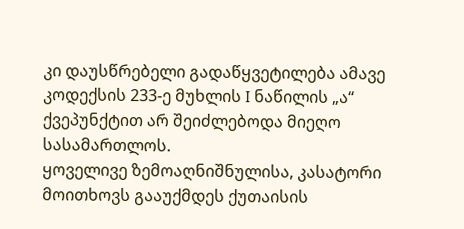კი დაუსწრებელი გადაწყვეტილება ამავე კოდექსის 233-ე მუხლის I ნაწილის „ა“ ქვეპუნქტით არ შეიძლებოდა მიეღო სასამართლოს.
ყოველივე ზემოაღნიშნულისა, კასატორი მოითხოვს გააუქმდეს ქუთაისის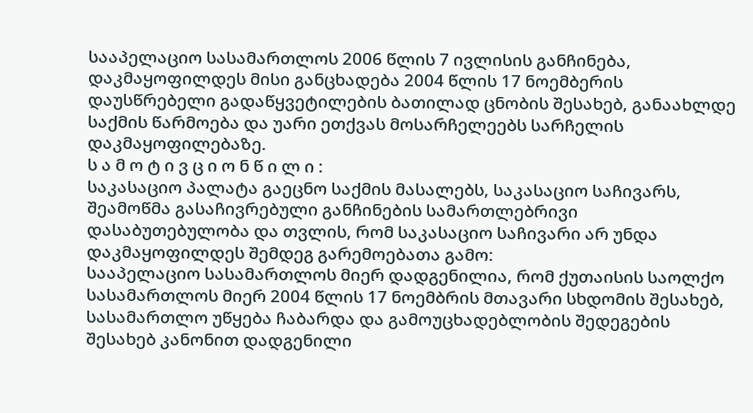სააპელაციო სასამართლოს 2006 წლის 7 ივლისის განჩინება, დაკმაყოფილდეს მისი განცხადება 2004 წლის 17 ნოემბერის დაუსწრებელი გადაწყვეტილების ბათილად ცნობის შესახებ, განაახლდე საქმის წარმოება და უარი ეთქვას მოსარჩელეებს სარჩელის დაკმაყოფილებაზე.
ს ა მ ო ტ ი ვ ც ი ო ნ წ ი ლ ი :
საკასაციო პალატა გაეცნო საქმის მასალებს, საკასაციო საჩივარს, შეამოწმა გასაჩივრებული განჩინების სამართლებრივი დასაბუთებულობა და თვლის, რომ საკასაციო საჩივარი არ უნდა დაკმაყოფილდეს შემდეგ გარემოებათა გამო:
სააპელაციო სასამართლოს მიერ დადგენილია, რომ ქუთაისის საოლქო სასამართლოს მიერ 2004 წლის 17 ნოემბრის მთავარი სხდომის შესახებ, სასამართლო უწყება ჩაბარდა და გამოუცხადებლობის შედეგების შესახებ კანონით დადგენილი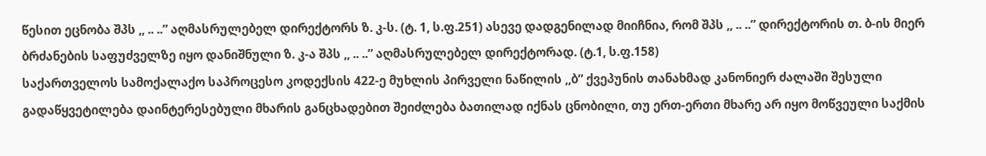წესით ეცნობა შპს ,, .. ..” აღმასრულებელ დირექტორს ზ. კ-ს. (ტ. 1, ს.ფ.251) ასევე დადგენილად მიიჩნია, რომ შპს ,, .. ..” დირექტორის თ. ბ-ის მიერ ბრძანების საფუძველზე იყო დანიშნული ზ. კ-ა შპს ,, .. ..” აღმასრულებელ დირექტორად. (ტ.1, ს.ფ.158)
საქართველოს სამოქალაქო საპროცესო კოდექსის 422-ე მუხლის პირველი ნაწილის ,,ბ” ქვეპუნის თანახმად კანონიერ ძალაში შესული გადაწყვეტილება დაინტერესებული მხარის განცხადებით შეიძლება ბათილად იქნას ცნობილი, თუ ერთ-ერთი მხარე არ იყო მოწვეული საქმის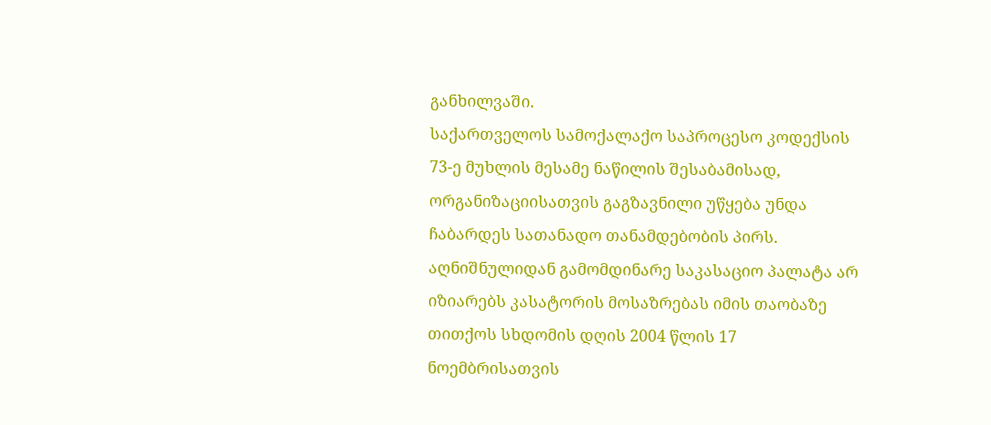განხილვაში.
საქართველოს სამოქალაქო საპროცესო კოდექსის 73-ე მუხლის მესამე ნაწილის შესაბამისად, ორგანიზაციისათვის გაგზავნილი უწყება უნდა ჩაბარდეს სათანადო თანამდებობის პირს.
აღნიშნულიდან გამომდინარე საკასაციო პალატა არ იზიარებს კასატორის მოსაზრებას იმის თაობაზე თითქოს სხდომის დღის 2004 წლის 17 ნოემბრისათვის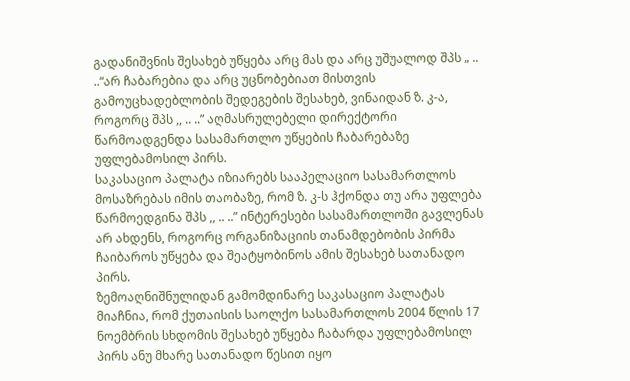გადანიშვნის შესახებ უწყება არც მას და არც უშუალოდ შპს „ .. ..“არ ჩაბარებია და არც უცნობებიათ მისთვის გამოუცხადებლობის შედეგების შესახებ, ვინაიდან ზ. კ-ა, როგორც შპს ,, .. ..” აღმასრულებელი დირექტორი წარმოადგენდა სასამართლო უწყების ჩაბარებაზე უფლებამოსილ პირს.
საკასაციო პალატა იზიარებს სააპელაციო სასამართლოს მოსაზრებას იმის თაობაზე, რომ ზ. კ-ს ჰქონდა თუ არა უფლება წარმოედგინა შპს ,, .. ..” ინტერესები სასამართლოში გავლენას არ ახდენს, როგორც ორგანიზაციის თანამდებობის პირმა ჩაიბაროს უწყება და შეატყობინოს ამის შესახებ სათანადო პირს.
ზემოაღნიშნულიდან გამომდინარე საკასაციო პალატას მიაჩნია, რომ ქუთაისის საოლქო სასამართლოს 2004 წლის 17 ნოემბრის სხდომის შესახებ უწყება ჩაბარდა უფლებამოსილ პირს ანუ მხარე სათანადო წესით იყო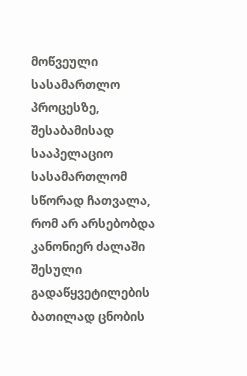მოწვეული სასამართლო პროცესზე, შესაბამისად სააპელაციო სასამართლომ სწორად ჩათვალა, რომ არ არსებობდა კანონიერ ძალაში შესული გადაწყვეტილების ბათილად ცნობის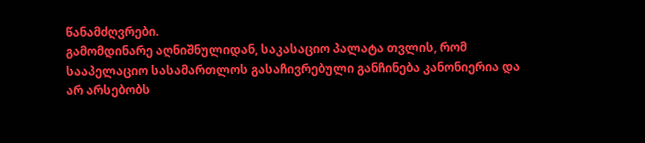წანამძღვრები.
გამომდინარე აღნიშნულიდან, საკასაციო პალატა თვლის, რომ სააპელაციო სასამართლოს გასაჩივრებული განჩინება კანონიერია და არ არსებობს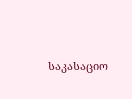საკასაციო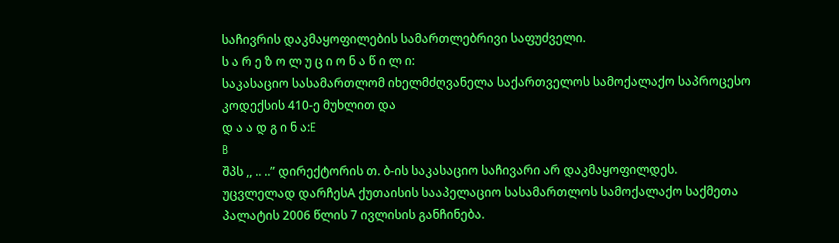საჩივრის დაკმაყოფილების სამართლებრივი საფუძველი.
ს ა რ ე ზ ო ლ უ ც ი ო ნ ა წ ი ლ ი:
საკასაციო სასამართლომ იხელმძღვანელა საქართველოს სამოქალაქო საპროცესო კოდექსის 410-ე მუხლით და
დ ა ა დ გ ი ნ ა:E
B
შპს ,, .. ..” დირექტორის თ. ბ-ის საკასაციო საჩივარი არ დაკმაყოფილდეს.
უცვლელად დარჩესA ქუთაისის სააპელაციო სასამართლოს სამოქალაქო საქმეთა პალატის 2006 წლის 7 ივლისის განჩინება.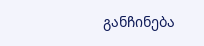განჩინება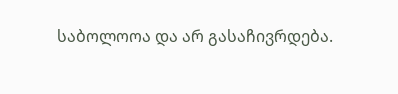საბოლოოა და არ გასაჩივრდება.